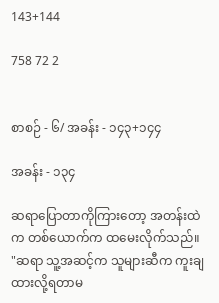143+144

758 72 2


စာစဉ် - ၆/ အခန်း - ၁၄၃+၁၄၄

အခန်း - ၁၃၄

ဆရာပြောတာကိုကြားတော့ အတန်းထဲက တစ်ယောက်က ထမေးလိုက်သည်။
"ဆရာ သူ့အဆင့်က သူများဆီက ကူးချထားလို့ရတာမ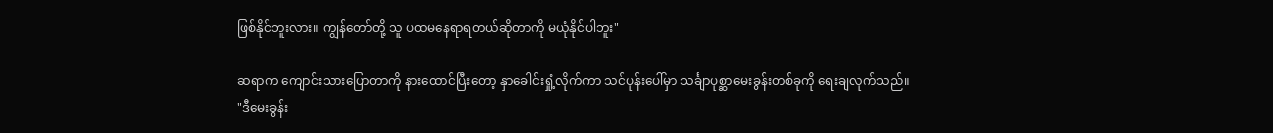ဖြစ်နိုင်ဘူးလား။ ကျွန်တော်တို့ သူ ပထမနေရာရတယ်ဆိုတာကို မယုံနိုင်ပါဘူး"

ဆရာက ကျောင်းသားပြောတာကို နားထောင်ပြီးတော့ နှာခေါင်းရှုံ့လိုက်ကာ သင်ပုန်းပေါ်မှာ သင်္ချာပုစ္ဆာမေးခွန်းတစ်ခုကို ရေးချလုက်သည်။
"ဒီမေးခွန်း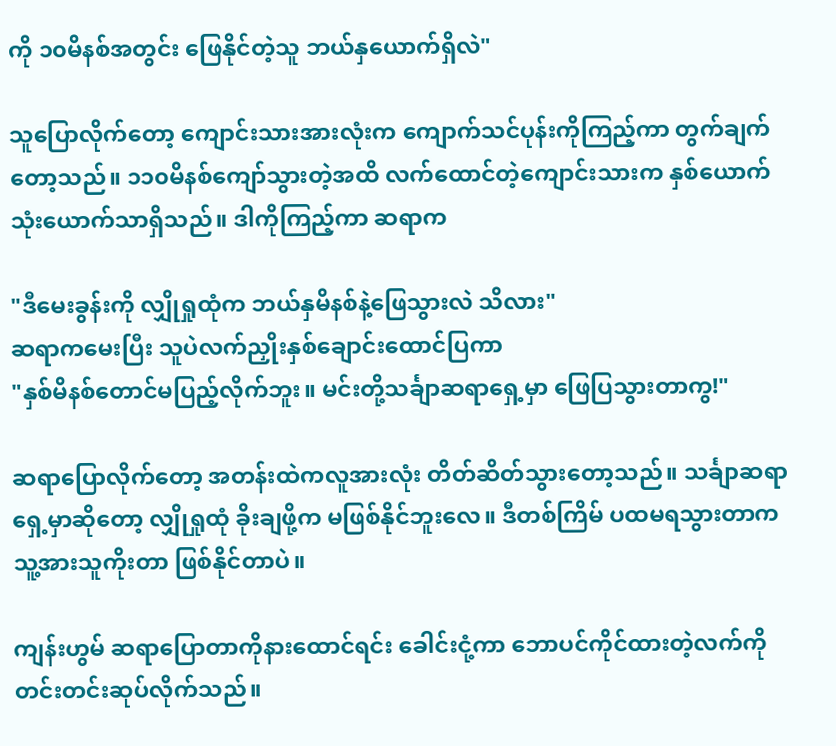ကို ၁၀မိနစ်အတွင်း ဖြေနိုင်တဲ့သူ ဘယ်နှယောက်ရှိလဲ"

သူပြောလိုက်တော့ ကျောင်းသားအားလုံးက ကျောက်သင်ပုန်းကိုကြည့်ကာ တွက်ချက်တော့သည်။ ၁၁၀မိနစ်ကျော်သွားတဲ့အထိ လက်ထောင်တဲ့ကျောင်းသားက နှစ်ယောက် သုံးယောက်သာရှိသည်။ ဒါကိုကြည့်ကာ ဆရာက

"ဒီမေးခွန်းကို လျှိုရှုထုံက ဘယ်နှမိနစ်နဲ့ဖြေသွားလဲ သိလား"
ဆရာကမေးပြီး သူပဲလက်ညှိုးနှစ်ချောင်းထောင်ပြကာ
"နှစ်မိနစ်တောင်မပြည့်လိုက်ဘူး။ မင်းတို့သင်္ချာဆရာရှေ့မှာ ဖြေပြသွားတာကွ!"

ဆရာပြောလိုက်တော့ အတန်းထဲကလူအားလုံး တိတ်ဆိတ်သွားတော့သည်။ သင်္ချာဆရာရှေ့မှာဆိုတော့ လျှိုရှုထုံ ခိုးချဖို့က မဖြစ်နိုင်ဘူးလေ။ ဒီတစ်ကြိမ် ပထမရသွားတာက သူ့အားသူကိုးတာ ဖြစ်နိုင်တာပဲ။

ကျန်းဟွမ် ဆရာပြောတာကိုနားထောင်ရင်း ခေါင်းငုံ့ကာ ဘောပင်ကိုင်ထားတဲ့လက်ကို တင်းတင်းဆုပ်လိုက်သည်။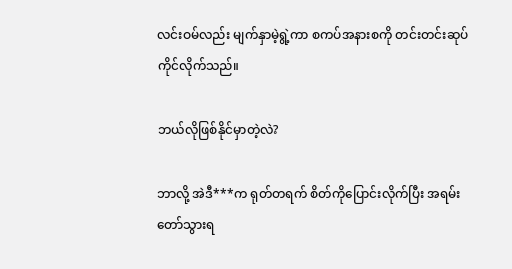လင်းဝမ်လည်း မျက်နှာမဲ့ရွဲ့ကာ စကပ်အနားစကို တင်းတင်းဆုပ်ကိုင်လိုက်သည်။

ဘယ်လိုဖြစ်နိုင်မှာတဲ့လဲ?

ဘာလို့ အဲဒီ***က ရုတ်တရက် စိတ်ကိုပြောင်းလိုက်ပြီး အရမ်းတော်သွားရ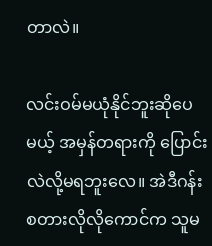တာလဲ။

လင်းဝမ်မယုံနိုင်ဘူးဆိုပေမယ့် အမှန်တရားကို ပြောင်းလဲလို့မရဘူးလေ။ အဲဒီဂန်းစတားလိုလိုကောင်က သူမ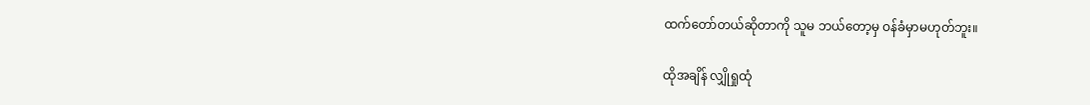ထက်တော်တယ်ဆိုတာကို သူမ ဘယ်တော့မှ ဝန်ခံမှာမဟုတ်ဘူး။

ထိုအချိန် လျှိုရှုထုံ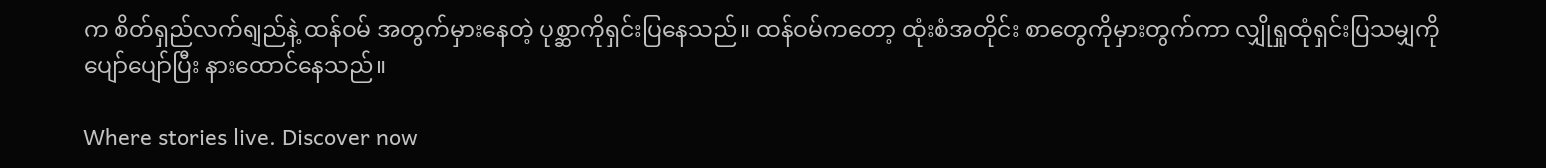က စိတ်ရှည်လက်ရျည်နဲ့ ထန်ဝမ် အတွက်မှားနေတဲ့ ပုစ္ဆာကိုရှင်းပြနေသည်။ ထန်ဝမ်ကတော့ ထုံးစံအတိုင်း စာတွေကိုမှားတွက်ကာ လျှိုရှုထုံရှင်းပြသမျှကို ပျော်ပျော်ပြီး နားထောင်နေသည်။

Where stories live. Discover now